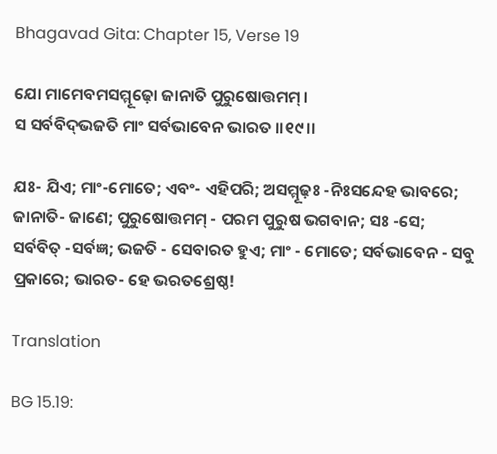Bhagavad Gita: Chapter 15, Verse 19

ଯୋ ମାମେବମସମ୍ମୂଢ଼ୋ ଜାନାତି ପୁରୁଷୋତ୍ତମମ୍ ।
ସ ସର୍ବବିଦ୍‌ଭଜତି ମାଂ ସର୍ବଭାବେନ ଭାରତ ।।୧୯।।

ଯଃ- ଯିଏ; ମାଂ-ମୋତେ; ଏବଂ- ଏହିପରି; ଅସମ୍ମୂଢ଼ଃ -ନିଃସନ୍ଦେହ ଭାବରେ; ଜାନାତି- ଜାଣେ; ପୁରୁଷୋତ୍ତମମ୍ - ପରମ ପୁରୁଷ ଭଗବାନ; ସଃ -ସେ; ସର୍ବବିତ୍ -ସର୍ବଜ୍ଞ; ଭଜତି - ସେବାରତ ହୁଏ; ମାଂ - ମୋତେ; ସର୍ବଭାବେନ - ସବୁ ପ୍ରକାରେ; ଭାରତ- ହେ ଭରତଶ୍ରେଷ୍ଠ!

Translation

BG 15.19: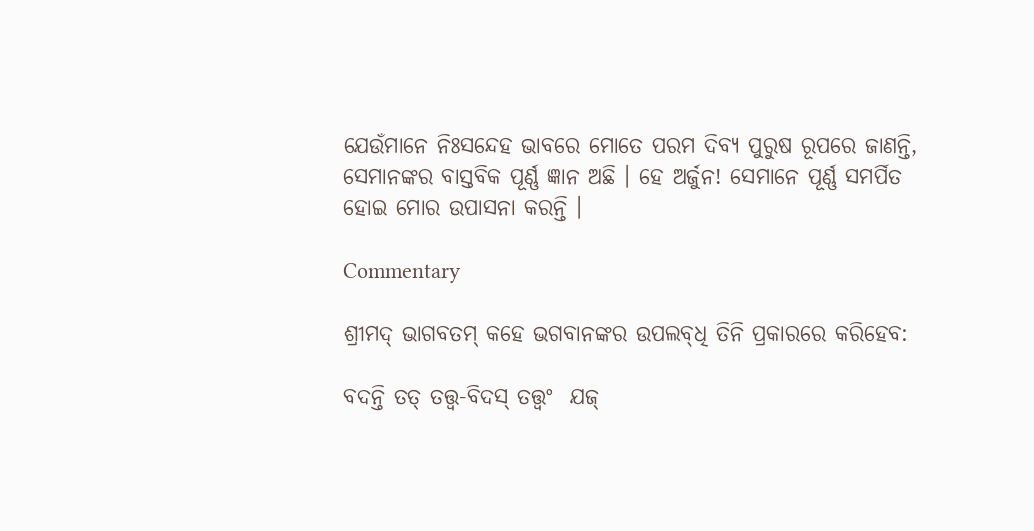ଯେଉଁମାନେ ନିଃସନ୍ଦେହ ଭାବରେ ମୋତେ ପରମ ଦିବ୍ୟ ପୁରୁଷ ରୂପରେ ଜାଣନ୍ତି, ସେମାନଙ୍କର ବାସ୍ତବିକ ପୂର୍ଣ୍ଣ ଜ୍ଞାନ ଅଛି । ହେ ଅର୍ଜୁନ! ସେମାନେ ପୂର୍ଣ୍ଣ ସମର୍ପିତ ହୋଇ ମୋର ଉପାସନା କରନ୍ତି ।

Commentary

ଶ୍ରୀମଦ୍ ଭାଗବତମ୍ କହେ ଭଗବାନଙ୍କର ଉପଲବ୍‌ଧି ତିନି ପ୍ରକାରରେ କରିହେବ:

ବଦନ୍ତି ତତ୍ ତତ୍ତ୍ୱ-ବିଦସ୍ ତତ୍ତ୍ୱଂ  ଯଜ୍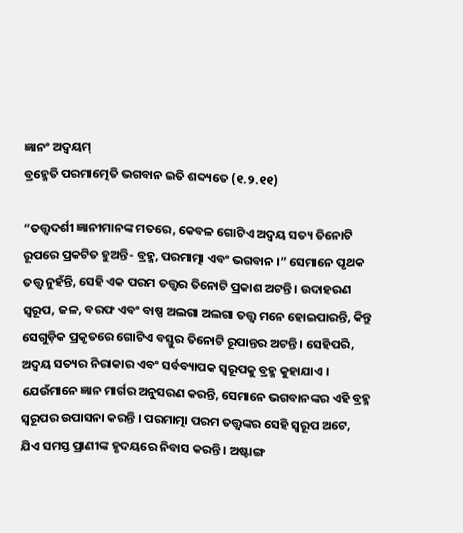ଜ୍ଞାନଂ ଅଦ୍ୱୟମ୍‌
ବ୍ରହ୍ମେତି ପରମାତ୍ମେତି ଭଗବାନ ଇତି ଶବ୍ଦ୍ୟତେ (୧.୨.୧୧)

“ତତ୍ତ୍ୱଦର୍ଶୀ ଜ୍ଞାନୀମାନଙ୍କ ମତରେ, କେବଳ ଗୋଟିଏ ଅଦ୍ୱୟ ସତ୍ୟ ତିନୋଟି ରୂପରେ ପ୍ରକଟିତ ହୁଅନ୍ତି- ବ୍ରହ୍ମ, ପରମାତ୍ମା ଏବଂ ଭଗବାନ ।” ସେମାନେ ପୃଥକ ତତ୍ତ୍ୱ ନୁହଁନ୍ତି, ସେହି ଏକ ପରମ ତତ୍ତ୍ୱର ତିନୋଟି ପ୍ରକାଶ ଅଟନ୍ତି । ଉଦାହରଣ ସ୍ୱରୂପ, ଜଳ, ବରଫ ଏବଂ ବାଷ୍ପ ଅଲଗା ଅଲଗା ତତ୍ତ୍ୱ ମନେ ହୋଇପାରନ୍ତି, କିନ୍ତୁ ସେଗୁଡ଼ିକ ପ୍ରକୃତରେ ଗୋଟିଏ ବସ୍ତୁର ତିନୋଟି ରୂପାନ୍ତର ଅଟନ୍ତି । ସେହିପରି, ଅଦ୍ୱୟ ସତ୍ୟର ନିରାକାର ଏବଂ ସର୍ବବ୍ୟାପକ ସ୍ୱରୂପକୁ ବ୍ରହ୍ମ କୁହାଯାଏ । ଯେଉଁମାନେ ଜ୍ଞାନ ମାର୍ଗର ଅନୁସରଣ କରନ୍ତି, ସେମାନେ ଭଗବାନଙ୍କର ଏହି ବ୍ରହ୍ମ ସ୍ୱରୂପର ଉପାସନା କରନ୍ତି । ପରମାତ୍ମା ପରମ ତତ୍ତ୍ୱଙ୍କର ସେହି ସ୍ୱରୂପ ଅଟେ, ଯିଏ ସମସ୍ତ ପ୍ରାଣୀଙ୍କ ହୃଦୟରେ ନିବାସ କରନ୍ତି । ଅଷ୍ଟାଙ୍ଗ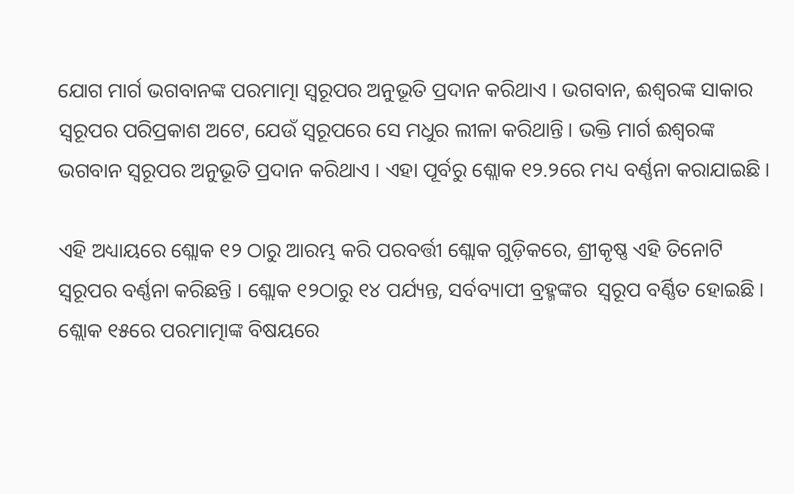ଯୋଗ ମାର୍ଗ ଭଗବାନଙ୍କ ପରମାତ୍ମା ସ୍ୱରୂପର ଅନୁଭୂତି ପ୍ରଦାନ କରିଥାଏ । ଭଗବାନ, ଈଶ୍ୱରଙ୍କ ସାକାର ସ୍ୱରୂପର ପରିପ୍ରକାଶ ଅଟେ, ଯେଉଁ ସ୍ୱରୂପରେ ସେ ମଧୁର ଲୀଳା କରିଥାନ୍ତି । ଭକ୍ତି ମାର୍ଗ ଈଶ୍ୱରଙ୍କ ଭଗବାନ ସ୍ୱରୂପର ଅନୁଭୂତି ପ୍ରଦାନ କରିଥାଏ । ଏହା ପୂର୍ବରୁ ଶ୍ଲୋକ ୧୨.୨ରେ ମଧ୍ୟ ବର୍ଣ୍ଣନା କରାଯାଇଛି ।

ଏହି ଅଧ୍ୟାୟରେ ଶ୍ଲୋକ ୧୨ ଠାରୁ ଆରମ୍ଭ କରି ପରବର୍ତ୍ତୀ ଶ୍ଲୋକ ଗୁଡ଼ିକରେ, ଶ୍ରୀକୃଷ୍ଣ ଏହି ତିନୋଟି ସ୍ୱରୂପର ବର୍ଣ୍ଣନା କରିଛନ୍ତି । ଶ୍ଲୋକ ୧୨ଠାରୁ ୧୪ ପର୍ଯ୍ୟନ୍ତ, ସର୍ବବ୍ୟାପୀ ବ୍ରହ୍ମଙ୍କର  ସ୍ୱରୂପ ବର୍ଣ୍ଣିତ ହୋଇଛି । ଶ୍ଲୋକ ୧୫ରେ ପରମାତ୍ମାଙ୍କ ବିଷୟରେ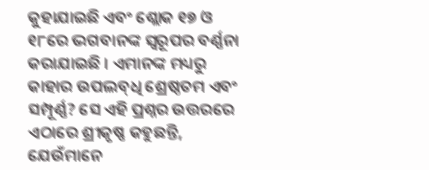କୁହାଯାଇଛି ଏବଂ ଶ୍ଲୋକ ୧୭ ଓ ୧୮ରେ ଭଗବାନଙ୍କ ସ୍ୱରୂପର ବର୍ଣ୍ଣନା କରାଯାଇଛି । ଏମାନଙ୍କ ମଧ୍ୟରୁ କାହାର ଉପଲବ୍‌ଧି ଶ୍ରେଷ୍ଠତମ ଏବଂ ସମ୍ପୂର୍ଣ୍ଣ? ସେ ଏହି ପ୍ରଶ୍ନର ଉତ୍ତରରେ ଏଠାରେ ଶ୍ରୀକୃଷ୍ଣ କହୁଛନ୍ତି, ଯେଉଁମାନେ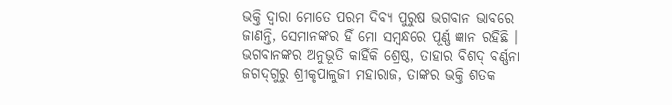ଭକ୍ତି ଦ୍ୱାରା ମୋତେ ପରମ ଦିବ୍ୟ ପୁରୁଷ ଭଗବାନ ଭାବରେ ଜାଣନ୍ତି, ସେମାନଙ୍କର ହିଁ ମୋ ସମ୍ବନ୍ଧରେ ପୂର୍ଣ୍ଣ ଜ୍ଞାନ ରହିଛି । ଭଗବାନଙ୍କର ଅନୁଭୂତି କାହିଁକି ଶ୍ରେଷ୍ଠ, ତାହାର ବିଶଦ୍ ବର୍ଣ୍ଣନା ଜଗଦ୍‌ଗୁରୁ ଶ୍ରୀକୃପାଳୁଜୀ ମହାରାଜ, ତାଙ୍କର ଭକ୍ତି ଶତକ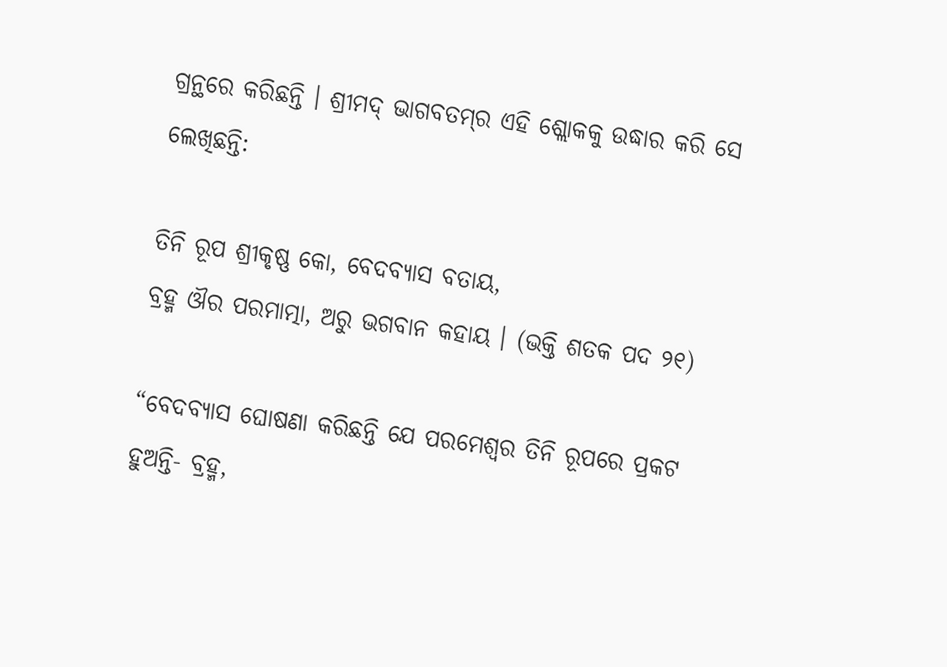ଗ୍ରନ୍ଥରେ କରିଛନ୍ତି । ଶ୍ରୀମଦ୍ ଭାଗବତମ୍‌ର ଏହି ଶ୍ଲୋକକୁ ଉଦ୍ଧାର କରି ସେ ଲେଖିଛନ୍ତି:

ତିନି ରୂପ ଶ୍ରୀକୃଷ୍ଣ କୋ, ବେଦବ୍ୟାସ ବତାୟ,
ବ୍ରହ୍ମ ଔର ପରମାତ୍ମା, ଅରୁ ଭଗବାନ କହାୟ । (ଭକ୍ତି ଶତକ ପଦ ୨୧)

“ବେଦବ୍ୟାସ ଘୋଷଣା କରିଛନ୍ତି ଯେ ପରମେଶ୍ୱର ତିନି ରୂପରେ ପ୍ରକଟ ହୁଅନ୍ତି- ବ୍ରହ୍ମ,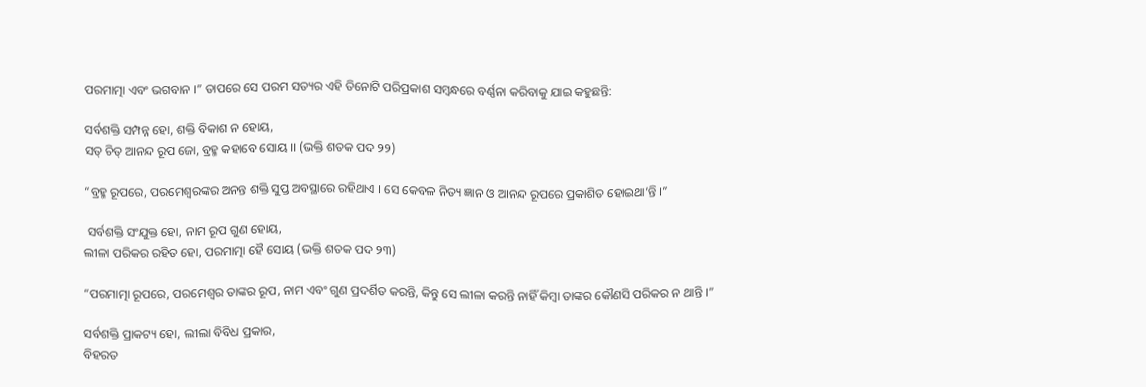ପରମାତ୍ମା ଏବଂ ଭଗବାନ ।” ତାପରେ ସେ ପରମ ସତ୍ୟର ଏହି ତିନୋଟି ପରିପ୍ରକାଶ ସମ୍ବନ୍ଧରେ ବର୍ଣ୍ଣନା କରିବାକୁ ଯାଇ କହୁଛନ୍ତି:

ସର୍ବଶକ୍ତି ସମ୍ପନ୍ନ ହୋ, ଶକ୍ତି ବିକାଶ ନ ହୋୟ,
ସତ୍ ଚିତ୍ ଆନନ୍ଦ ରୂପ ଜୋ, ବ୍ରହ୍ମ କହାବେ ସୋୟ ।। (ଭକ୍ତି ଶତକ ପଦ ୨୨)

“ବ୍ରହ୍ମ ରୂପରେ, ପରମେଶ୍ୱରଙ୍କର ଅନନ୍ତ ଶକ୍ତି ସୁପ୍ତ ଅବସ୍ଥାରେ ରହିଥାଏ । ସେ କେବଳ ନିତ୍ୟ ଜ୍ଞାନ ଓ ଆନନ୍ଦ ରୂପରେ ପ୍ରକାଶିତ ହୋଇଥା’ନ୍ତି ।”

 ସର୍ବଶକ୍ତି ସଂଯୁକ୍ତ ହୋ, ନାମ ରୂପ ଗୁଣ ହୋୟ,
ଲୀଳା ପରିକର ରହିତ ହୋ, ପରମାତ୍ମା ହୈ ସୋୟ (ଭକ୍ତି ଶତକ ପଦ ୨୩)

“ପରମାତ୍ମା ରୂପରେ, ପରମେଶ୍ୱର ତାଙ୍କର ରୂପ, ନାମ ଏବଂ ଗୁଣ ପ୍ରଦର୍ଶିତ କରନ୍ତି, କିନ୍ତୁ ସେ ଲୀଳା କରନ୍ତି ନାହିଁ କିମ୍ବା ତାଙ୍କର କୌଣସି ପରିକର ନ ଥାନ୍ତି ।”

ସର୍ବଶକ୍ତି ପ୍ରାକଟ୍ୟ ହୋ, ଲୀଲା ବିବିଧ ପ୍ରକାର,
ବିହରତ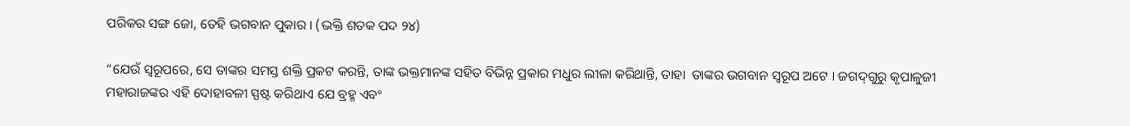ପରିକର ସଙ୍ଗ ଜୋ, ତେହି ଭଗବାନ ପୁକାର । (ଭକ୍ତି ଶତକ ପଦ ୨୪)

“ଯେଉଁ ସ୍ୱରୂପରେ, ସେ ତାଙ୍କର ସମସ୍ତ ଶକ୍ତି ପ୍ରକଟ କରନ୍ତି, ତାଙ୍କ ଭକ୍ତମାନଙ୍କ ସହିତ ବିଭିନ୍ନ ପ୍ରକାର ମଧୁର ଲୀଳା କରିଥାନ୍ତି, ତାହା  ତାଙ୍କର ଭଗବାନ ସ୍ୱରୂପ ଅଟେ । ଜଗଦ୍‌ଗୁରୁ କୃପାଳୁଜୀ ମହାରାଜଙ୍କର ଏହି ଦୋହାବଳୀ ସ୍ପଷ୍ଟ କରିଥାଏ ଯେ ବ୍ରହ୍ମ ଏବଂ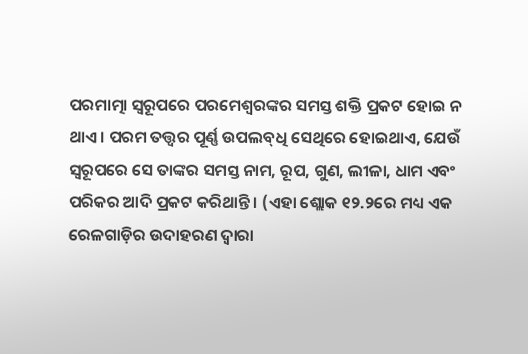ପରମାତ୍ମା ସ୍ୱରୂପରେ ପରମେଶ୍ୱରଙ୍କର ସମସ୍ତ ଶକ୍ତି ପ୍ରକଟ ହୋଇ ନ ଥାଏ । ପରମ ତତ୍ତ୍ୱର ପୂର୍ଣ୍ଣ ଉପଲବ୍‌ଧି ସେଥିରେ ହୋଇଥାଏ, ଯେଉଁ ସ୍ୱରୂପରେ ସେ ତାଙ୍କର ସମସ୍ତ ନାମ, ରୂପ, ଗୁଣ, ଲୀଳା, ଧାମ ଏବଂ ପରିକର ଆଦି ପ୍ରକଟ କରିଥାନ୍ତି । (ଏହା ଶ୍ଲୋକ ୧୨.୨ରେ ମଧ୍ୟ ଏକ ରେଳଗାଡ଼ିର ଉଦାହରଣ ଦ୍ୱାରା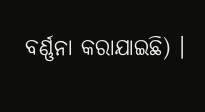ବର୍ଣ୍ଣନା କରାଯାଇଛି) ।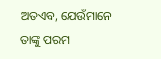ଅତଏବ, ଯେଉଁମାନେ ତାଙ୍କୁ ପରମ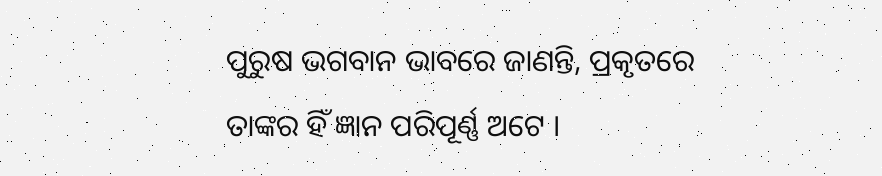ପୁରୁଷ ଭଗବାନ ଭାବରେ ଜାଣନ୍ତି, ପ୍ରକୃତରେ ତାଙ୍କର ହିଁ ଜ୍ଞାନ ପରିପୂର୍ଣ୍ଣ ଅଟେ ।